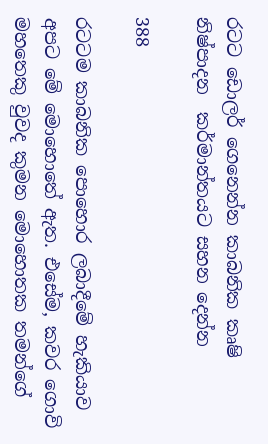රටට ඩොලර් ගෙනෙන්න කාබනික කෘෂි නිෂ්පාදන  කර්මාන්තයට සහන දෙන්න

388

රටටම කාබනික පොහොර ලබාදීමේ හැකියාව අපට මේ මොහොතේ ඇත. එසේම, කවර ගොවි මහතෙකු වුවද කුමන මොහොතක තමන්ගේ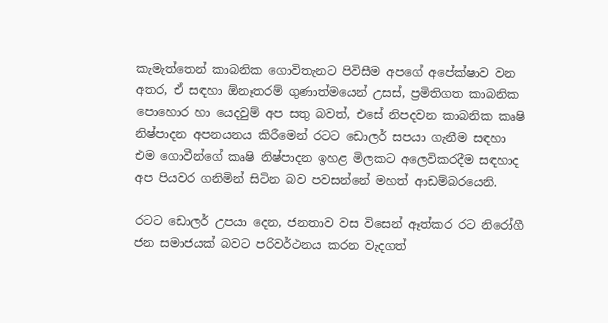කැමැත්තෙන් කාබනික ගොවිතැනට පිවිසීම අපගේ අපේක්ෂාව වන අතර, ඒ සඳහා ඕනෑතරම් ගුණාත්මයෙන් උසස්, ප්‍රමිතිගත කාබනික පොහොර හා යෙදවුම් අප සතු බවත්, එසේ නිපදවන කාබනික කෘෂි නිෂ්පාදන අපනයනය කිරීමෙන් රටට ඩොලර් සපයා ගැනීම සඳහා එම ගොවීන්ගේ කෘෂි නිෂ්පාදන ඉහළ මිලකට අලෙවිකරදීම සඳහාද අප පියවර ගනිමින් සිටින බව පවසන්නේ මහත් ආඩම්බරයෙනි.

රටට ඩොලර් උපයා දෙන, ජනතාව වස විසෙන් ඈත්කර රට නිරෝගී ජන සමාජයක් බවට පරිවර්ථනය කරන වැදගත්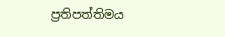ප්‍රතිපත්තිමය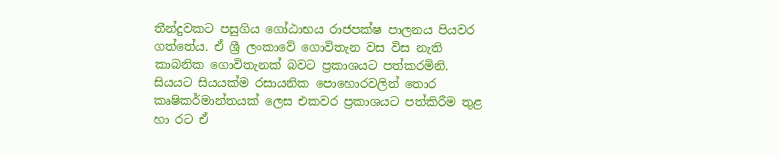තීන්දුවකට පසුගිය ගෝඨාභය රාජපක්ෂ පාලනය පියවර ගත්තේය. ඒ ශ්‍රී ලංකාවේ ගොවිතැන වස විස නැති කාබනික ගොවිතැනක් බවට ප්‍රකාශයට පත්කරමිනි. සියයට සියයක්ම රසායනික පොහොරවලින් තොර කෘෂිකර්මාන්තයක් ලෙස එකවර ප්‍රකාශයට පත්කිරීම තුළ හා රට ඒ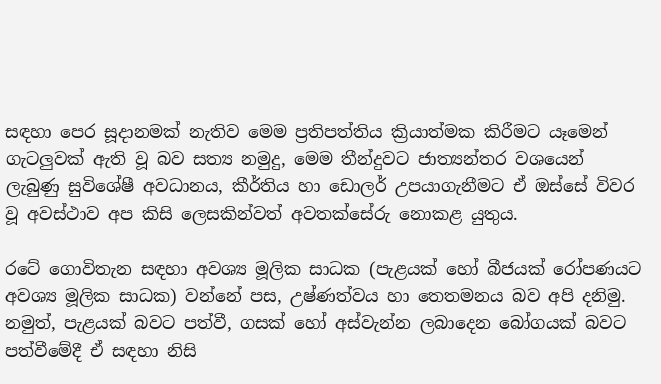සඳහා පෙර සූදානමක් නැතිව මෙම ප්‍රතිපත්තිය ක්‍රියාත්මක කිරීමට යෑමෙන් ගැටලුවක් ඇති වූ බව සත්‍ය නමුදු, මෙම තීන්දුවට ජාත්‍යන්තර වශයෙන් ලැබුණු සුවිශේෂී අවධානය, කීර්තිය හා ඩොලර් උපයාගැනීමට ඒ ඔස්සේ විවර වූ අවස්ථාව අප කිසි ලෙසකින්වත් අවතක්සේරු නොකළ යුතුය.

රටේ ගොවිතැන සඳහා අවශ්‍ය මූලික සාධක (පැළයක් හෝ බීජයක් රෝපණයට අවශ්‍ය මූලික සාධක) වන්නේ පස, උෂ්ණත්වය හා තෙතමනය බව අපි දනිමු. නමුත්, පැළයක් බවට පත්වී, ගසක් හෝ අස්වැන්න ලබාදෙන බෝගයක් බවට පත්වීමේදී ඒ සඳහා නිසි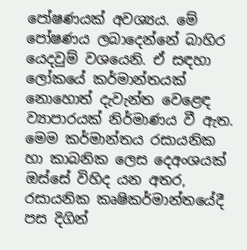පෝෂණයක් අවශ්‍යය. මේ පෝෂණය ලබාදෙන්නේ බාහිර යෙදවුම් වශයෙනි. ඒ සඳහා ලෝකයේ කර්මාන්තයක් නොහොත් දැවැන්ත වෙළෙඳ ව්‍යාපාරයක් නිර්මාණය වී ඇත. මෙම කර්මාන්තය රසායනික හා කාබනික ලෙස දෙඅංශයක් ඔස්සේ විහිද යන අතර, රසායනික කෘෂිකර්මාන්තයේදී පස දිගින්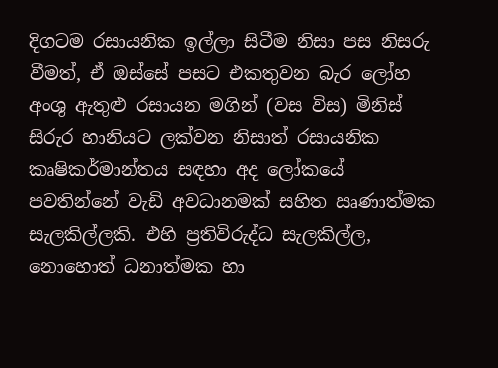දිගටම රසායනික ඉල්ලා සිටීම නිසා පස නිසරු වීමත්, ඒ ඔස්සේ පසට එකතුවන බැර ලෝහ අංශු ඇතුළු රසායන මගින් (වස විස) මිනිස් සිරුර හානියට ලක්වන නිසාත් රසායනික කෘෂිකර්මාන්තය සඳහා අද ලෝකයේ පවතින්නේ වැඩි අවධානමක් සහිත ඍණාත්මක සැලකිල්ලකි. එහි ප්‍රතිවිරුද්ධ සැලකිල්ල, නොහොත් ධනාත්මක හා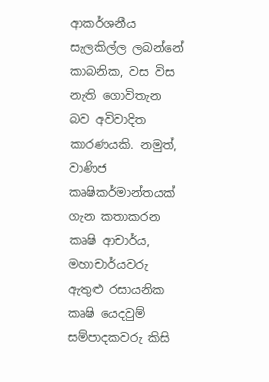ආකර්ශනීය සැලකිල්ල ලබන්නේ කාබනික, වස විස නැති ගොවිතැන බව අවිවාදිත කාරණයකි. නමුත්, වාණිජ කෘෂිකර්මාන්තයක් ගැන කතාකරන කෘෂි ආචාර්ය, මහාචාර්යවරු ඇතුළු රසායනික කෘෂි යෙදවුම් සම්පාදකවරු කිසි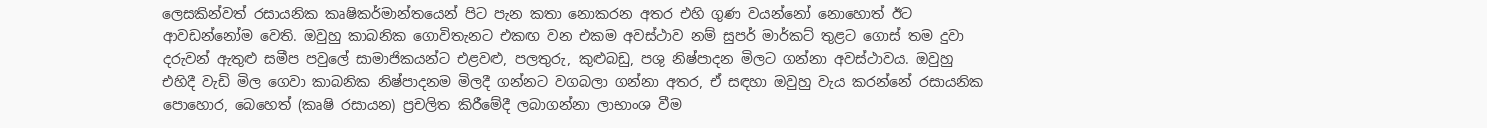ලෙසකින්වත් රසායනික කෘෂිකර්මාන්තයෙන් පිට පැන කතා නොකරන අතර එහි ගුණ වයන්නෝ නොහොත් ඊට ආවඩන්නෝම වෙති. ඔවුහු කාබනික ගොවිතැනට එකඟ වන එකම අවස්ථාව නම් සුපර් මාර්කට් තුළට ගොස් තම දුවා දරුවන් ඇතුළු සමීප පවුලේ සාමාජිකයන්ට එළවළු, පලතුරු, කුළුබඩු, පශු නිෂ්පාදන මිලට ගන්නා අවස්ථාවය. ඔවුහු එහිදී වැඩි මිල ගෙවා කාබනික නිෂ්පාදනම මිලදී ගන්නට වගබලා ගන්නා අතර, ඒ සඳහා ඔවුහු වැය කරන්නේ රසායනික පොහොර, බෙහෙත් (කෘෂි රසායන) ප්‍රචලිත කිරීමේදී ලබාගන්නා ලාභාංශ වීම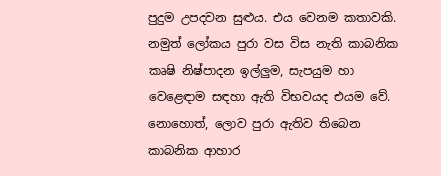පුදුම උපදවන සුළුය. එය වෙනම කතාවකි. නමුත් ලෝකය පුරා වස විස නැති කාබනික කෘෂි නිෂ්පාදන ඉල්ලුම, සැපයුම හා වෙළෙඳාම සඳහා ඇති විභවයද එයම වේ. නොහොත්, ලොව පුරා ඇතිව තිබෙන කාබනික ආහාර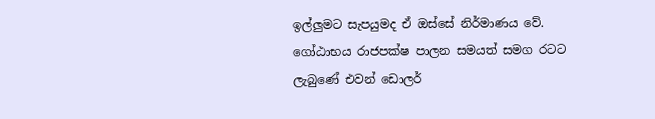ඉල්ලුමට සැපයුමද ඒ ඔස්සේ නිර්මාණය වේ. ගෝඨාභය රාජපක්ෂ පාලන සමයත් සමග රටට ලැබුණේ එවන් ඩොලර්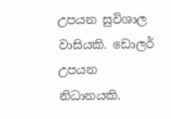උපයන සුවිශාල වාසියකි. ඩොලර් උපයන නිධානයකි.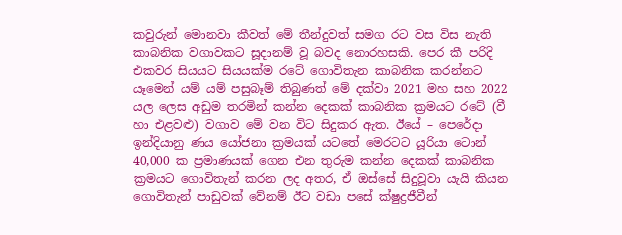කවුරුන් මොනවා කීවත් මේ තීන්දුවත් සමග රට වස විස නැති කාබනික වගාවකට සූදානම් වූ බවද නොරහසකි. පෙර කී පරිදි එකවර සියයට සියයක්ම රටේ ගොවිතැන කාබනික කරන්නට යෑමෙන් යම් යම් පසුබෑම් තිබුණත් මේ දක්වා 2021 මහ සහ 2022 යල ලෙස අඩුම තරමින් කන්න දෙකක් කාබනික ක්‍රමයට රටේ (වී හා එළවළු) වගාව මේ වන විට සිදුකර ඇත. ඊයේ – පෙරේදා ඉන්දියානු ණය යෝජනා ක්‍රමයක් යටතේ මෙරටට යූරියා ටොන් 40,000 ක ප්‍රමාණයක් ගෙන එන තුරුම කන්න දෙකක් කාබනික ක්‍රමයට ගොවිතැන් කරන ලද අතර, ඒ ඔස්සේ සිදුවූවා යැයි කියන ගොවිතැන් පාඩුවක් වේනම් ඊට වඩා පසේ ක්ෂුද්‍රජීවීන්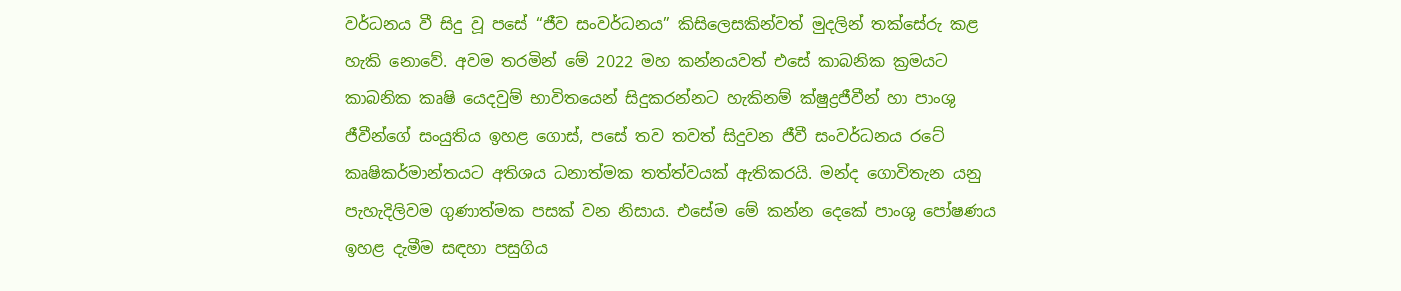වර්ධනය වී සිදු වූ පසේ “ජීව සංවර්ධනය” කිසිලෙසකින්වත් මුදලින් තක්සේරු කළ හැකි නොවේ. අවම තරමින් මේ 2022 මහ කන්නයවත් එසේ කාබනික ක්‍රමයට කාබනික කෘෂි යෙදවුම් භාවිතයෙන් සිදුකරන්නට හැකිනම් ක්ෂුද්‍රජීවීන් හා පාංශු ජීවීන්ගේ සංයුතිය ඉහළ ගොස්, පසේ තව තවත් සිදුවන ජීවී සංවර්ධනය රටේ කෘෂිකර්මාන්තයට අතිශය ධනාත්මක තත්ත්වයක් ඇතිකරයි. මන්ද ගොවිතැන යනු පැහැදිලිවම ගුණාත්මක පසක් වන නිසාය. එසේම මේ කන්න දෙකේ පාංශු පෝෂණය ඉහළ දැමීම සඳහා පසුගිය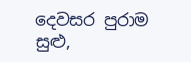දෙවසර පුරාම සුළු,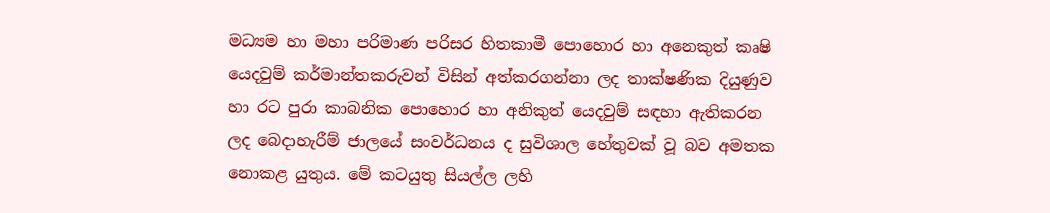මධ්‍යම හා මහා පරිමාණ පරිසර හිතකාමී පොහොර හා අනෙකුත් කෘෂි යෙදවුම් කර්මාන්තකරුවන් විසින් අත්කරගන්නා ලද තාක්ෂණික දියුණුව හා රට පුරා කාබනික පොහොර හා අනිකුත් යෙදවුම් සඳහා ඇතිකරන ලද බෙදාහැරීම් ජාලයේ සංවර්ධනය ද සුවිශාල හේතුවක් වූ බව අමතක නොකළ යුතුය. මේ කටයුතු සියල්ල ලහි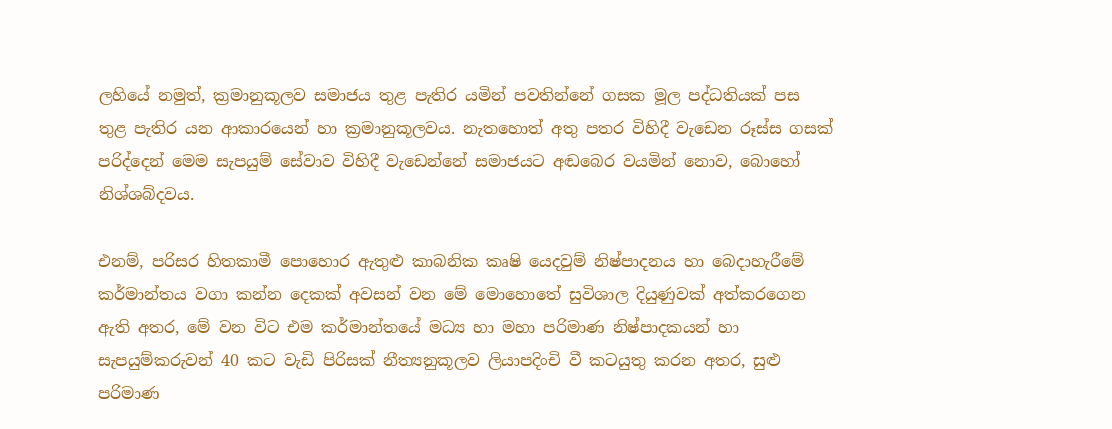ලහියේ නමුත්, ක්‍රමානුකූලව සමාජය තුළ පැතිර යමින් පවතින්නේ ගසක මූල පද්ධතියක් පස තුළ පැතිර යන ආකාරයෙන් හා ක්‍රමානුකූලවය. නැතහොත් අතු පතර විහිදී වැඩෙන රූස්ස ගසක් පරිද්දෙන් මෙම සැපයුම් සේවාව විහිදී වැඩෙන්නේ සමාජයට අඬබෙර වයමින් නොව, බොහෝ නිශ්ශබ්දවය.

එනම්, පරිසර හිතකාමී පොහොර ඇතුළු කාබනික කෘෂි යෙදවුම් නිෂ්පාදනය හා බෙදාහැරීමේ කර්මාන්තය වගා කන්න දෙකක් අවසන් වන මේ මොහොතේ සුවිශාල දියුණුවක් අත්කරගෙන ඇති අතර, මේ වන විට එම කර්මාන්තයේ මධ්‍ය හා මහා පරිමාණ නිෂ්පාදකයන් හා සැපයුම්කරුවන් 40 කට වැඩි පිරිසක් නීත්‍යනුකූලව ලියාපදිංචි වී කටයුතු කරන අතර, සුළු පරිමාණ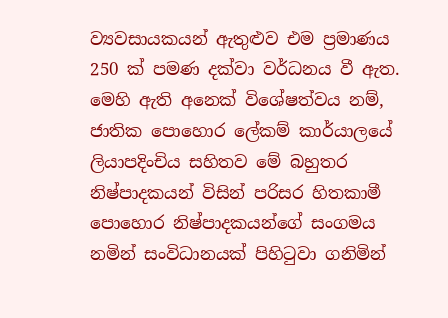ව්‍යවසායකයන් ඇතුළුව එම ප්‍රමාණය 250 ක් පමණ දක්වා වර්ධනය වී ඇත. මෙහි ඇති අනෙක් විශේෂත්වය නම්, ජාතික පොහොර ලේකම් කාර්යාලයේ ලියාපදිංචිය සහිතව මේ බහුතර නිෂ්පාදකයන් විසින් පරිසර හිතකාමී පොහොර නිෂ්පාදකයන්ගේ සංගමය නමින් සංවිධානයක් පිහිටුවා ගනිමින්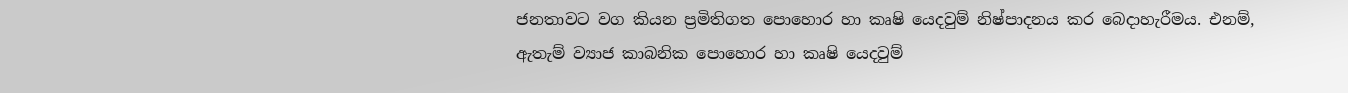ජනතාවට වග කියන ප්‍රමිතිගත පොහොර හා කෘෂි යෙදවුම් නිෂ්පාදනය කර බෙදාහැරීමය. එනම්, ඇතැම් ව්‍යාජ කාබනික පොහොර හා කෘෂි යෙදවුම්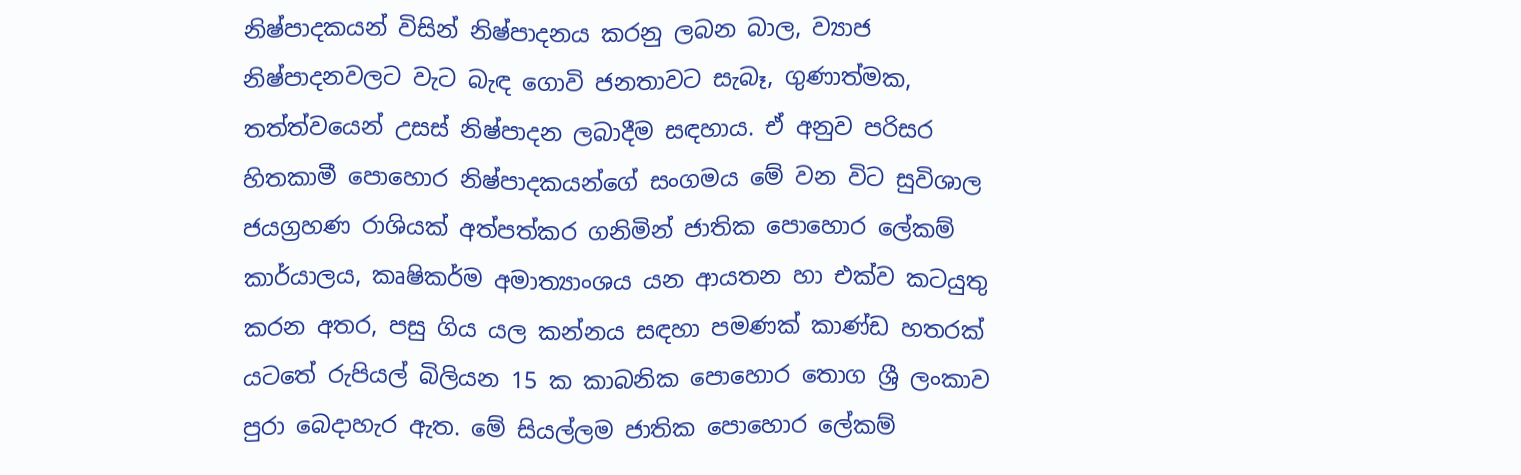නිෂ්පාදකයන් විසින් නිෂ්පාදනය කරනු ලබන බාල, ව්‍යාජ නිෂ්පාදනවලට වැට බැඳ ගොවි ජනතාවට සැබෑ, ගුණාත්මක, තත්ත්වයෙන් උසස් නිෂ්පාදන ලබාදීම සඳහාය. ඒ අනුව පරිසර හිතකාමී පොහොර නිෂ්පාදකයන්ගේ සංගමය මේ වන විට සුවිශාල ජයග්‍රහණ රාශියක් අත්පත්කර ගනිමින් ජාතික පොහොර ලේකම් කාර්යාලය, කෘෂිකර්ම අමාත්‍යාංශය යන ආයතන හා එක්ව කටයුතු කරන අතර, පසු ගිය යල කන්නය සඳහා පමණක් කාණ්ඩ හතරක් යටතේ රුපියල් බිලියන 15 ක කාබනික පොහොර තොග ශ්‍රී ලංකාව පුරා බෙදාහැර ඇත. මේ සියල්ලම ජාතික පොහොර ලේකම්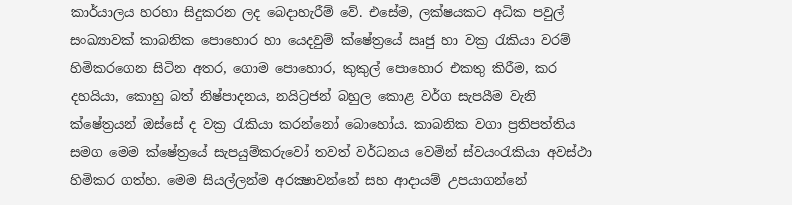කාර්යාලය හරහා සිදුකරන ලද බෙදාහැරීම් වේ. එසේම, ලක්ෂයකට අධික පවුල් සංඛ්‍යාවක් කාබනික පොහොර හා යෙදවුම් ක්ෂේත්‍රයේ ඍජු හා වක්‍ර රැකියා වරම් හිමිකරගෙන සිටින අතර, ගොම පොහොර, කුකුල් පොහොර එකතු කිරීම, කර දහයියා, කොහු බත් නිෂ්පාදනය, නයිට්‍රජන් බහුල කොළ වර්ග සැපයීම වැනි ක්ෂේත්‍රයන් ඔස්සේ ද වක්‍ර රැකියා කරන්නෝ බොහෝය. කාබනික වගා ප්‍රතිපත්තිය සමග මෙම ක්ෂේත්‍රයේ සැපයුම්කරුවෝ තවත් වර්ධනය වෙමින් ස්වයංරැකියා අවස්ථා හිමිකර ගත්හ. මෙම සියල්ලන්ම අරක්‍ෂාවන්නේ සහ ආදායම් උපයාගන්නේ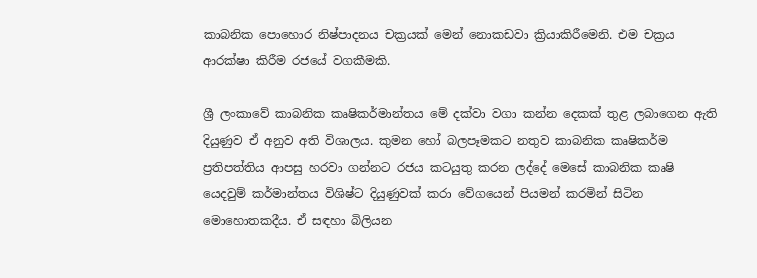කාබනික පොහොර නිෂ්පාදනය චක්‍රයක් මෙන් නොකඩවා ක්‍රියාකිරීමෙනි. එම චක්‍රය ආරක්ෂා කිරීම රජයේ වගකීමකි.

ශ්‍රී ලංකාවේ කාබනික කෘෂිකර්මාන්තය මේ දක්වා වගා කන්න දෙකක් තුළ ලබාගෙන ඇති දියුණුව ඒ අනුව අති විශාලය. කුමන හෝ බලපෑමකට නතුව කාබනික කෘෂිකර්ම ප්‍රතිපත්තිය ආපසු හරවා ගන්නට රජය කටයුතු කරන ලද්දේ මෙසේ කාබනික කෘෂි යෙදවුම් කර්මාන්තය විශිෂ්ට දියුණුවක් කරා වේගයෙන් පියමන් කරමින් සිටින මොහොතකදීය. ඒ සඳහා බිලියන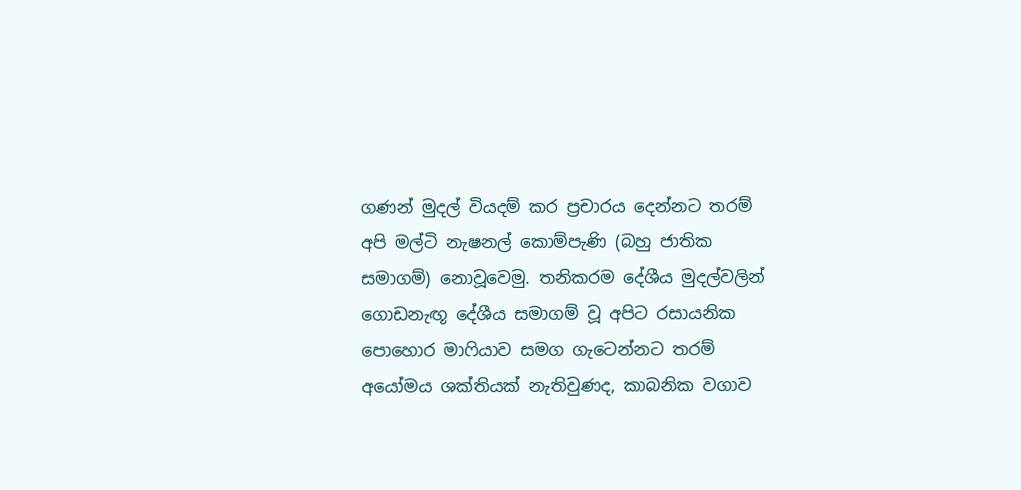ගණන් මුදල් වියදම් කර ප්‍රචාරය දෙන්නට තරම් අපි මල්ටි නැෂනල් කොම්පැණි (බහු ජාතික සමාගම්) නොවූවෙමු. තනිකරම දේශීය මුදල්වලින් ගොඩනැඟූ දේශීය සමාගම් වූ අපිට රසායනික පොහොර මාෆියාව සමග ගැටෙන්නට තරම් අයෝමය ශක්තියක් නැතිවුණද, කාබනික වගාව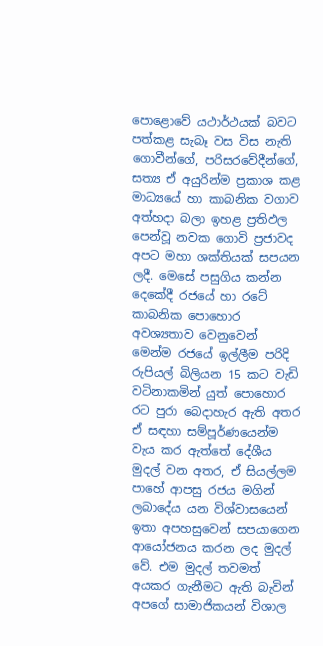පොළොවේ යථාර්ථයක් බවට පත්කළ සැබෑ වස විස නැති ගොවීන්ගේ, පරිසරවේදීන්ගේ, සත්‍ය ඒ අයුරින්ම ප්‍රකාශ කළ මාධ්‍යයේ හා කාබනික වගාව අත්හදා බලා ඉහළ ප්‍රතිඵල පෙන්වූ නවක ගොවි ප්‍රජාවද අපට මහා ශක්තියක් සපයන ලදී. මෙසේ පසුගිය කන්න දෙකේදී රජයේ හා රටේ කාබනික පොහොර අවශ්‍යතාව වෙනුවෙන් මෙන්ම රජයේ ඉල්ලීම පරිදි රුපියල් බිලියන 15 කට වැඩි වටිනාකමින් යුත් පොහොර රට පුරා බෙදාහැර ඇති අතර ඒ සඳහා සම්පූර්ණයෙන්ම වැය කර ඇත්තේ දේශීය මුදල් වන අතර, ඒ සියල්ලම පාහේ ආපසු රජය මගින් ලබාදේය යන විශ්වාසයෙන් ඉතා අපහසුවෙන් සපයාගෙන ආයෝජනය කරන ලද මුදල් වේ. එම මුදල් තවමත් අයකර ගැනීමට ඇති බැවින් අපගේ සාමාජිකයන් විශාල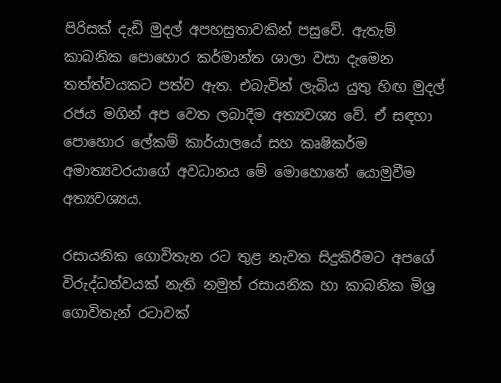පිරිසක් දැඩි මුදල් අපහසුතාවකින් පසුවේ. ඇතැම් කාබනික පොහොර කර්මාන්ත ශාලා වසා දැමෙන තත්ත්වයකට පත්ව ඇත. එබැවින් ලැබිය යුතු හිඟ මුදල් රජය මගින් අප වෙත ලබාදීම අත්‍යවශ්‍ය වේ. ඒ සඳහා පොහොර ලේකම් කාර්යාලයේ සහ කෘෂිකර්ම අමාත්‍යවරයාගේ අවධානය මේ මොහොතේ යොමුවීම අත්‍යවශ්‍යය.

රසායනික ගොවිතැන රට තුළ නැවත සිදුකිරීමට අපගේ විරුද්ධත්වයක් නැති නමුත් රසායනික හා කාබනික මිශ්‍ර ගොවිතැන් රටාවක්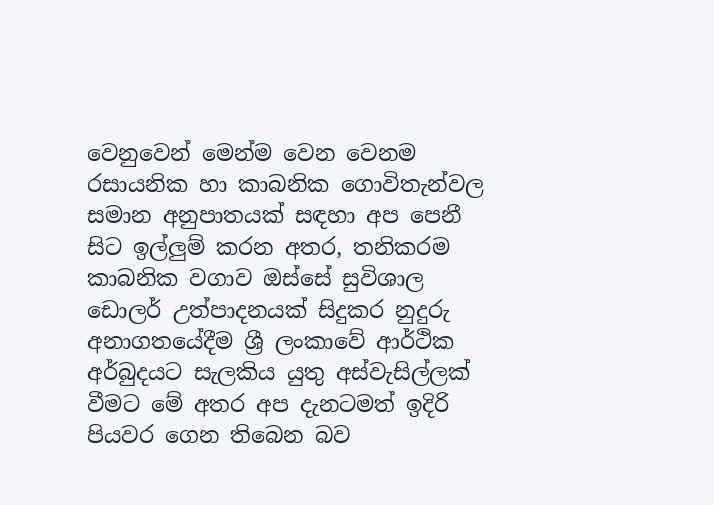වෙනුවෙන් මෙන්ම වෙන වෙනම රසායනික හා කාබනික ගොවිතැන්වල සමාන අනුපාතයක් සඳහා අප පෙනී සිට ඉල්ලුම් කරන අතර, තනිකරම කාබනික වගාව ඔස්සේ සුවිශාල ඩොලර් උත්පාදනයක් සිදුකර නුදුරු අනාගතයේදීම ශ්‍රී ලංකාවේ ආර්ථික අර්බුදයට සැලකිය යුතු අස්වැසිල්ලක් වීමට මේ අතර අප දැනටමත් ඉදිරි පියවර ගෙන තිබෙන බව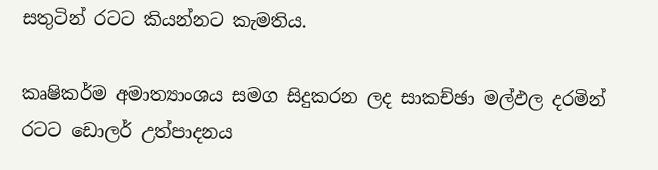සතුටින් රටට කියන්නට කැමතිය.

කෘෂිකර්ම අමාත්‍යාංශය සමග සිදුකරන ලද සාකච්ඡා මල්ඵල දරමින් රටට ඩොලර් උත්පාදනය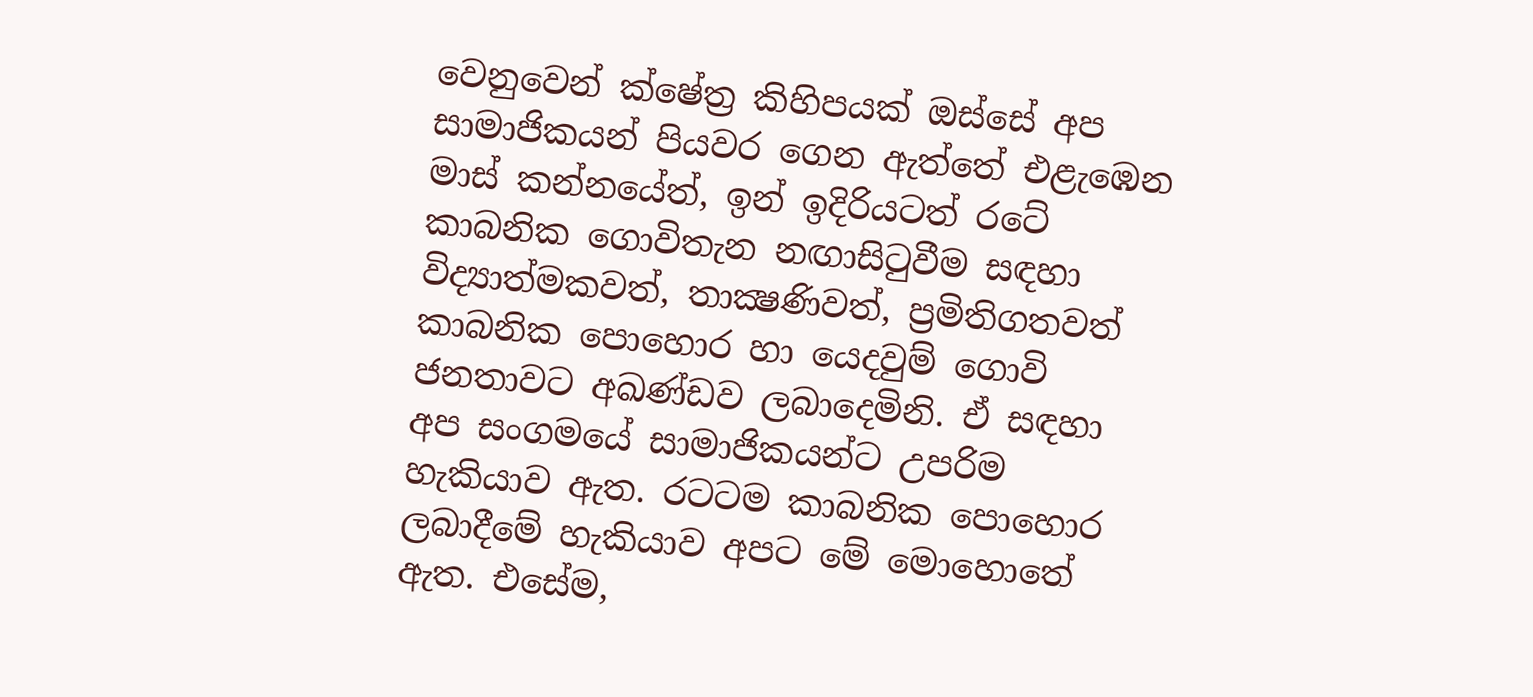වෙනුවෙන් ක්ෂේත්‍ර කිහිපයක් ඔස්සේ අප සාමාජිකයන් පියවර ගෙන ඇත්තේ එළැඹෙන මාස් කන්නයේත්, ඉන් ඉදිරියටත් රටේ කාබනික ගොවිතැන නඟාසිටුවීම සඳහා විද්‍යාත්මකවත්, තාක්‍ෂණිවත්, ප්‍රමිතිගතවත් කාබනික පොහොර හා යෙදවුම් ගොවි ජනතාවට අඛණ්ඩව ලබාදෙමිනි. ඒ සඳහා අප සංගමයේ සාමාජිකයන්ට උපරිම හැකියාව ඇත. රටටම කාබනික පොහොර ලබාදීමේ හැකියාව අපට මේ මොහොතේ ඇත. එසේම,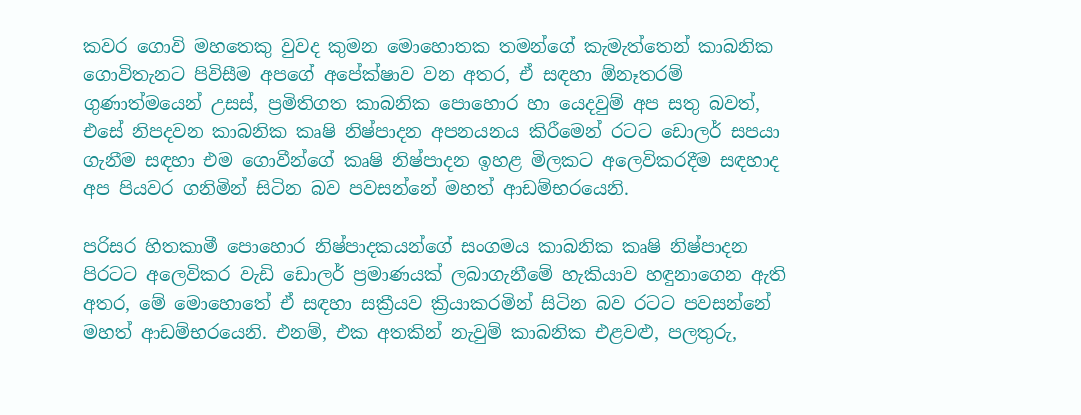කවර ගොවි මහතෙකු වුවද කුමන මොහොතක තමන්ගේ කැමැත්තෙන් කාබනික ගොවිතැනට පිවිසීම අපගේ අපේක්ෂාව වන අතර, ඒ සඳහා ඕනෑතරම් ගුණාත්මයෙන් උසස්, ප්‍රමිතිගත කාබනික පොහොර හා යෙදවුම් අප සතු බවත්, එසේ නිපදවන කාබනික කෘෂි නිෂ්පාදන අපනයනය කිරීමෙන් රටට ඩොලර් සපයා ගැනීම සඳහා එම ගොවීන්ගේ කෘෂි නිෂ්පාදන ඉහළ මිලකට අලෙවිකරදීම සඳහාද අප පියවර ගනිමින් සිටින බව පවසන්නේ මහත් ආඩම්භරයෙනි.

පරිසර හිතකාමී පොහොර නිෂ්පාදකයන්ගේ සංගමය කාබනික කෘෂි නිෂ්පාදන පිරටට අලෙවිකර වැඩි ඩොලර් ප්‍රමාණයක් ලබාගැනීමේ හැකියාව හඳුනාගෙන ඇති අතර, මේ මොහොතේ ඒ සඳහා සක්‍රීයව ක්‍රියාකරමින් සිටින බව රටට පවසන්නේ මහත් ආඩම්භරයෙනි. එනම්, එක අතකින් නැවුම් කාබනික එළවළු, පලතුරු,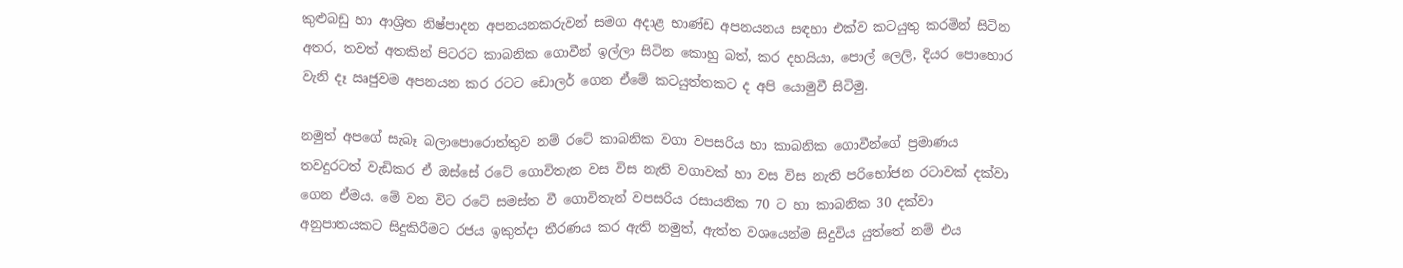කුළුබඩු හා ආශ්‍රිත නිෂ්පාදන අපනයනකරුවන් සමග අදාළ භාණ්ඩ අපනයනය සඳහා එක්ව කටයුතු කරමින් සිටින අතර, තවත් අතකින් පිටරට කාබනික ගොවීන් ඉල්ලා සිටින කොහු බත්, කර දහයියා, පොල් ලෙලි, දියර පොහොර වැනි දෑ ඍජුවම අපනයන කර රටට ඩොලර් ගෙන ඒමේ කටයුත්තකට ද අපි යොමුවී සිටිමු.

නමුත් අපගේ සැබෑ බලාපොරොත්තුව නම් රටේ කාබනික වගා වපසරිය හා කාබනික ගොවීන්ගේ ප්‍රමාණය තවදුරටත් වැඩිකර ඒ ඔස්සේ රටේ ගොවිතැන වස විස නැති වගාවක් හා වස විස නැති පරිභෝජන රටාවක් දක්වා ගෙන ඒමය. මේ වන විට රටේ සමස්ත වී ගොවිතැන් වපසරිය රසායනික 70 ට හා කාබනික 30 දක්වා අනුපාතයකට සිදුකිරීමට රජය ඉකුත්දා තීරණය කර ඇති නමුත්, ඇත්ත වශයෙන්ම සිදුවිය යුත්තේ නම් එය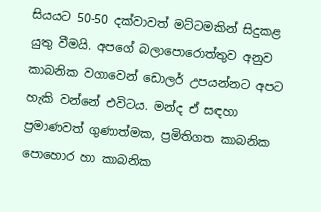සියයට 50-50 දක්වාවත් මට්ටමකින් සිදුකළ යුතු වීමයි. අපගේ බලාපොරොත්තුව අනුව කාබනික වගාවෙන් ඩොලර් උපයන්නට අපට හැකි වන්නේ එවිටය. මන්ද ඒ සඳහා ප්‍රමාණවත් ගුණාත්මක, ප්‍රමිතිගත කාබනික පොහොර හා කාබනික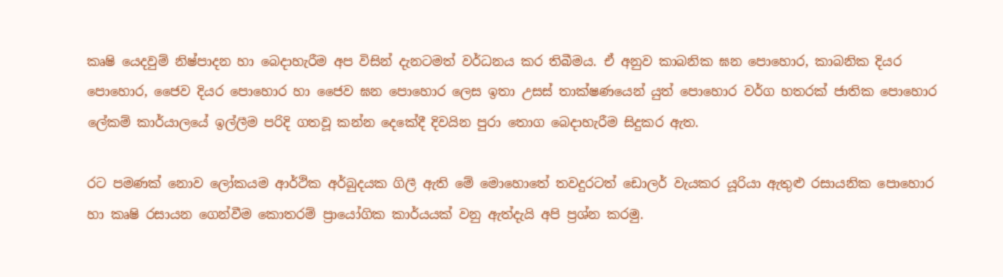කෘෂි යෙදවුම් නිෂ්පාදන හා බෙදාහැරීම අප විසින් දැනටමත් වර්ධනය කර තිබීමය. ඒ අනුව කාබනික ඝන පොහොර, කාබනික දියර පොහොර, ජෛව දියර පොහොර හා ජෛව ඝන පොහොර ලෙස ඉතා උසස් තාක්ෂණයෙන් යුත් පොහොර වර්ග හතරක් ජාතික පොහොර ලේකම් කාර්යාලයේ ඉල්ලීම පරිදි ගතවූ කන්න දෙකේදී දිවයින පුරා තොග බෙදාහැරීම සිදුකර ඇත.

රට පමණක් නොව ලෝකයම ආර්ථික අර්බුදයක ගිලී ඇති මේ මොහොතේ තවදුරටත් ඩොලර් වැයකර යූරියා ඇතුළු රසායනික පොහොර හා කෘෂි රසායන ගෙන්වීම කොතරම් ප්‍රායෝගික කාර්යයක් වනු ඇත්දැයි අපි ප්‍රශ්න කරමු.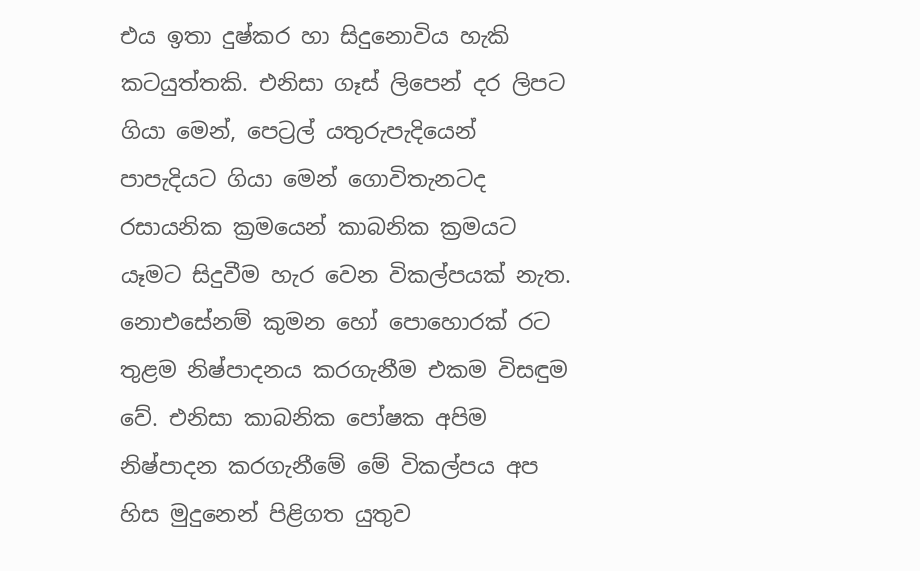එය ඉතා දුෂ්කර හා සිදුනොවිය හැකි කටයුත්තකි. එනිසා ගෑස් ලිපෙන් දර ලිපට ගියා මෙන්, පෙට්‍රල් යතුරුපැදියෙන් පාපැදියට ගියා මෙන් ගොවිතැනටද රසායනික ක්‍රමයෙන් කාබනික ක්‍රමයට යෑමට සිදුවීම හැර වෙන විකල්පයක් නැත. නොඑසේනම් කුමන හෝ පොහොරක් රට තුළම නිෂ්පාදනය කරගැනීම එකම විසඳුම වේ. එනිසා කාබනික පෝෂක අපිම නිෂ්පාදන කරගැනීමේ මේ විකල්පය අප හිස මුදුනෙන් පිළිගත යුතුව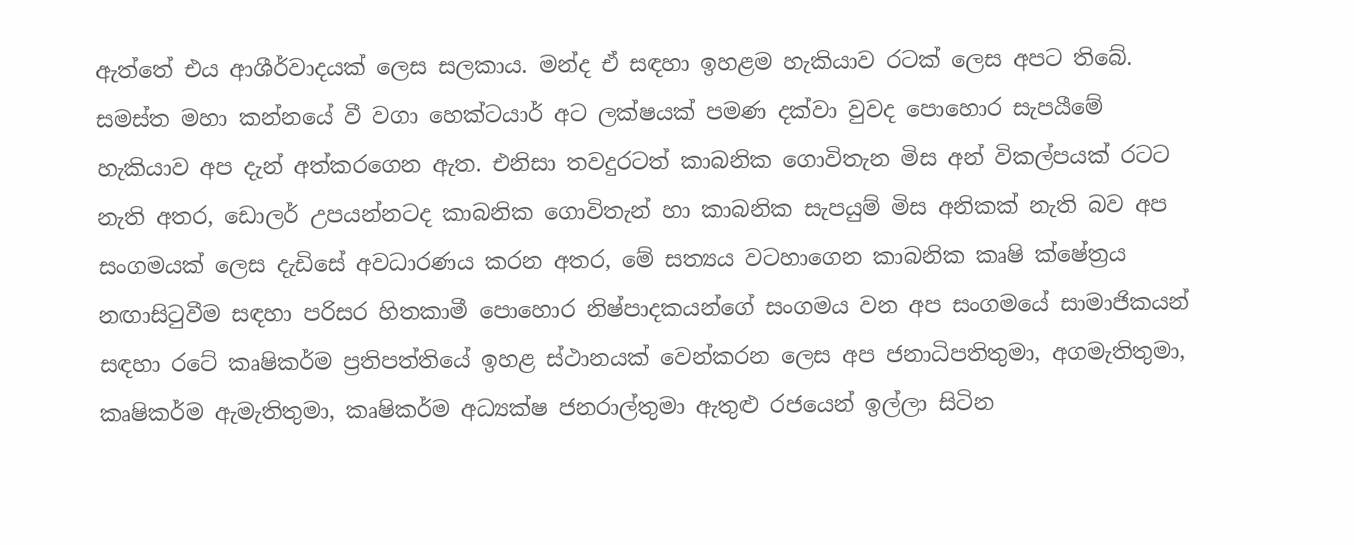ඇත්තේ එය ආශීර්වාදයක් ලෙස සලකාය. මන්ද ඒ සඳහා ඉහළම හැකියාව රටක් ලෙස අපට තිබේ. සමස්ත මහා කන්නයේ වී වගා හෙක්ටයාර් අට ලක්ෂයක් පමණ දක්වා වුවද පොහොර සැපයීමේ හැකියාව අප දැන් අත්කරගෙන ඇත. එනිසා තවදුරටත් කාබනික ගොවිතැන මිස අන් විකල්පයක් රටට නැති අතර, ඩොලර් උපයන්නටද කාබනික ගොවිතැන් හා කාබනික සැපයුම් මිස අනිකක් නැති බව අප සංගමයක් ලෙස දැඩිසේ අවධාරණය කරන අතර, මේ සත්‍යය වටහාගෙන කාබනික කෘෂි ක්ෂේත්‍රය නඟාසිටුවීම සඳහා පරිසර හිතකාමී පොහොර නිෂ්පාදකයන්ගේ සංගමය වන අප සංගමයේ සාමාජිකයන් සඳහා රටේ කෘෂිකර්ම ප්‍රතිපත්තියේ ඉහළ ස්ථානයක් වෙන්කරන ලෙස අප ජනාධිපතිතුමා, අගමැතිතුමා, කෘෂිකර්ම ඇමැතිතුමා, කෘෂිකර්ම අධ්‍යක්ෂ ජනරාල්තුමා ඇතුළු රජයෙන් ඉල්ලා සිටින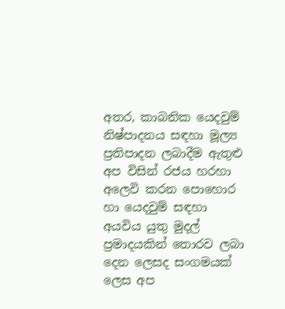අතර, කාබනික යෙදවුම් නිෂ්පාදනය සඳහා මූල්‍ය ප්‍රතිපාදන ලබාදීම ඇතුළු අප විසින් රජය හරහා අලෙවි කරන පොහොර හා යෙදවුම් සඳහා අයවිය යුතු මුදල් ප්‍රමාදයකින් තොරව ලබා දෙන ලෙසද සංගමයක් ලෙස අප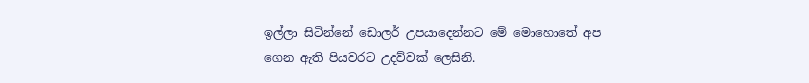ඉල්ලා සිටින්නේ ඩොලර් උපයාදෙන්නට මේ මොහොතේ අප ගෙන ඇති පියවරට උදව්වක් ලෙසිනි.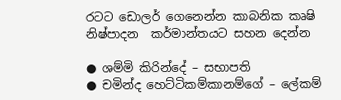රටට ඩොලර් ගෙනෙන්න කාබනික කෘෂි නිෂ්පාදන  කර්මාන්තයට සහන දෙන්න

● ශම්මි කිරින්දේ – සභාපති
● චමින්ද හෙට්ටිකම්කානම්ගේ – ලේකම්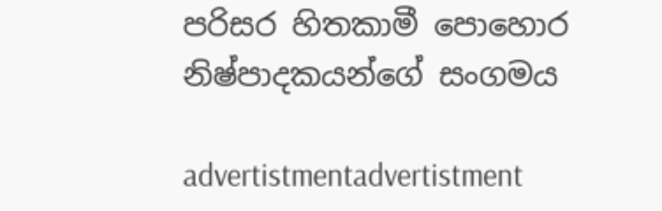පරිසර හිතකාමී පොහොර නිෂ්පාදකයන්ගේ සංගමය

advertistmentadvertistment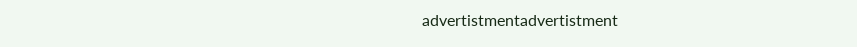advertistmentadvertistment